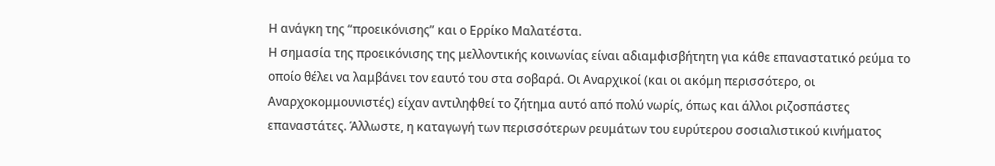Η ανάγκη της “προεικόνισης” και ο Ερρίκο Μαλατέστα.
Η σημασία της προεικόνισης της μελλοντικής κοινωνίας είναι αδιαμφισβήτητη για κάθε επαναστατικό ρεύμα το οποίο θέλει να λαμβάνει τον εαυτό του στα σοβαρά. Οι Αναρχικοί (και οι ακόμη περισσότερο, οι Αναρχοκομμουνιστές) είχαν αντιληφθεί το ζήτημα αυτό από πολύ νωρίς, όπως και άλλοι ριζοσπάστες επαναστάτες. Άλλωστε, η καταγωγή των περισσότερων ρευμάτων του ευρύτερου σοσιαλιστικού κινήματος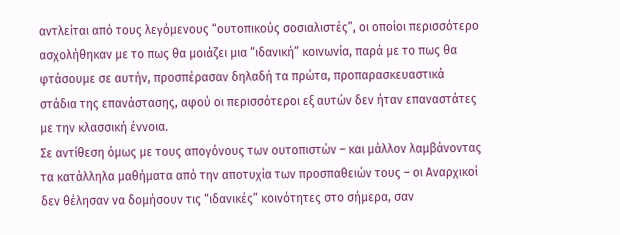αντλείται από τους λεγόμενους “ουτοπικούς σοσιαλιστές”, οι οποίοι περισσότερο ασχολήθηκαν με το πως θα μοιάζει μια “ιδανική” κοινωνία, παρά με το πως θα φτάσουμε σε αυτήν, προσπέρασαν δηλαδή τα πρώτα, προπαρασκευαστικά στάδια της επανάστασης, αφού οι περισσότεροι εξ αυτών δεν ήταν επαναστάτες με την κλασσική έννοια.
Σε αντίθεση όμως με τους απογόνους των ουτοπιστών – και μάλλον λαμβάνοντας τα κατάλληλα μαθήματα από την αποτυχία των προσπαθειών τους – οι Αναρχικοί δεν θέλησαν να δομήσουν τις “ιδανικές” κοινότητες στο σήμερα, σαν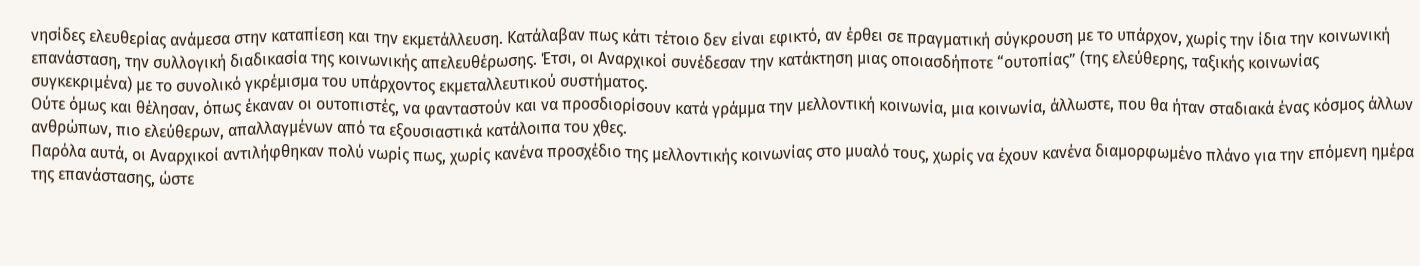νησίδες ελευθερίας ανάμεσα στην καταπίεση και την εκμετάλλευση. Κατάλαβαν πως κάτι τέτοιο δεν είναι εφικτό, αν έρθει σε πραγματική σύγκρουση με το υπάρχον, χωρίς την ίδια την κοινωνική επανάσταση, την συλλογική διαδικασία της κοινωνικής απελευθέρωσης. Έτσι, οι Αναρχικοί συνέδεσαν την κατάκτηση μιας οποιασδήποτε “ουτοπίας” (της ελεύθερης, ταξικής κοινωνίας συγκεκριμένα) με το συνολικό γκρέμισμα του υπάρχοντος εκμεταλλευτικού συστήματος.
Ούτε όμως και θέλησαν, όπως έκαναν οι ουτοπιστές, να φανταστούν και να προσδιορίσουν κατά γράμμα την μελλοντική κοινωνία, μια κοινωνία, άλλωστε, που θα ήταν σταδιακά ένας κόσμος άλλων ανθρώπων, πιο ελεύθερων, απαλλαγμένων από τα εξουσιαστικά κατάλοιπα του χθες.
Παρόλα αυτά, οι Αναρχικοί αντιλήφθηκαν πολύ νωρίς πως, χωρίς κανένα προσχέδιο της μελλοντικής κοινωνίας στο μυαλό τους, χωρίς να έχουν κανένα διαμορφωμένο πλάνο για την επόμενη ημέρα της επανάστασης, ώστε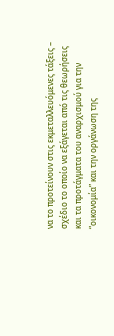να το προτείνουν στις εκμεταλλευόμενες τάξεις – σχέδιο το οποίο να εξάγεται από τις θεωρήσεις και τα προτάγματα του αναρχισμού για την “οικονομία” και την οργάνωση της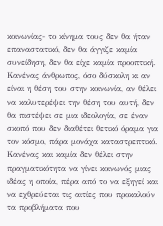κοινωνίας- το κίνημα τους δεν θα ήταν επαναστατικό, δεν θα άγγιζε καμία συνείδηση, δεν θα είχε καμία προοπτική.
Κανένας άνθρωπος, όσο δύσκολη κι αν είναι η θέση του στην κοινωνία, αν θέλει να καλυτερέψει την θέση του αυτή, δεν θα πιστέψει σε μια ιδεολογία, σε έναν σκοπό που δεν διαθέτει θετικό όραμα για τον κόσμο, πάρα μονάχα καταστρεπτικό. Κανένας και καμία δεν θέλει στην πραγματικότητα να γίνει κοινωνός μιας ιδέας η οποία, πέρα από το να εξηγεί και να εχθρεύεται τις αιτίες που προκαλούν τα προβλήματα που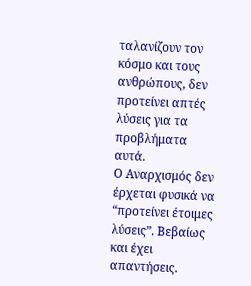ταλανίζουν τον κόσμο και τους ανθρώπους, δεν προτείνει απτές λύσεις για τα προβλήματα αυτά.
Ο Αναρχισμός δεν έρχεται φυσικά να “προτείνει έτοιμες λύσεις”. Βεβαίως και έχει απαντήσεις.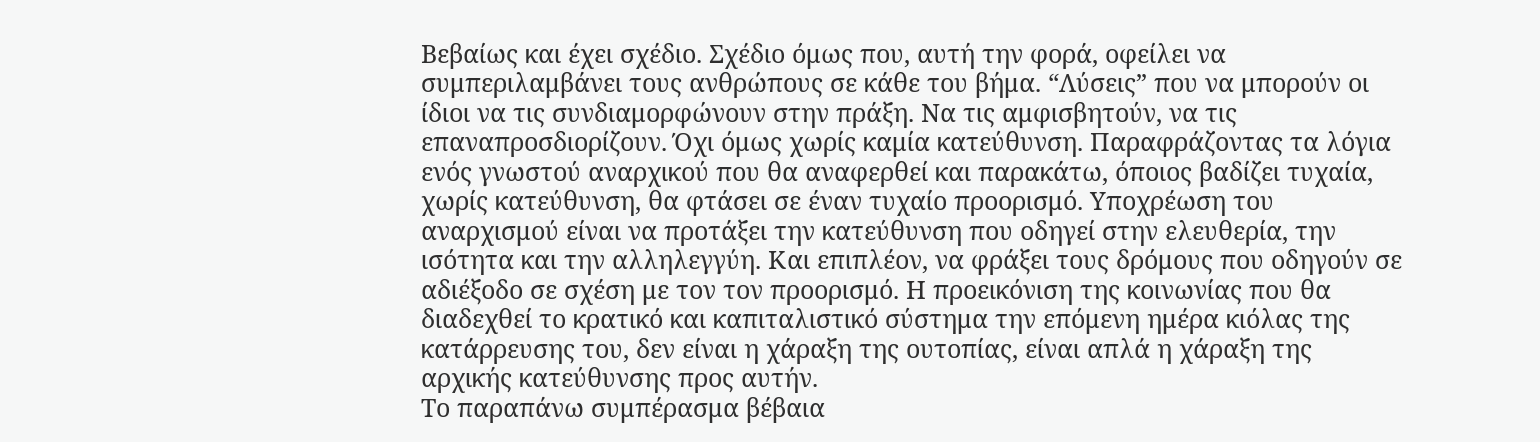Βεβαίως και έχει σχέδιο. Σχέδιο όμως που, αυτή την φορά, οφείλει να συμπεριλαμβάνει τους ανθρώπους σε κάθε του βήμα. “Λύσεις” που να μπορούν οι ίδιοι να τις συνδιαμορφώνουν στην πράξη. Να τις αμφισβητούν, να τις επαναπροσδιορίζουν. Όχι όμως χωρίς καμία κατεύθυνση. Παραφράζοντας τα λόγια ενός γνωστού αναρχικού που θα αναφερθεί και παρακάτω, όποιος βαδίζει τυχαία, χωρίς κατεύθυνση, θα φτάσει σε έναν τυχαίο προορισμό. Υποχρέωση του αναρχισμού είναι να προτάξει την κατεύθυνση που οδηγεί στην ελευθερία, την ισότητα και την αλληλεγγύη. Και επιπλέον, να φράξει τους δρόμους που οδηγούν σε αδιέξοδο σε σχέση με τον τον προορισμό. Η προεικόνιση της κοινωνίας που θα διαδεχθεί το κρατικό και καπιταλιστικό σύστημα την επόμενη ημέρα κιόλας της κατάρρευσης του, δεν είναι η χάραξη της ουτοπίας, είναι απλά η χάραξη της αρχικής κατεύθυνσης προς αυτήν.
Το παραπάνω συμπέρασμα βέβαια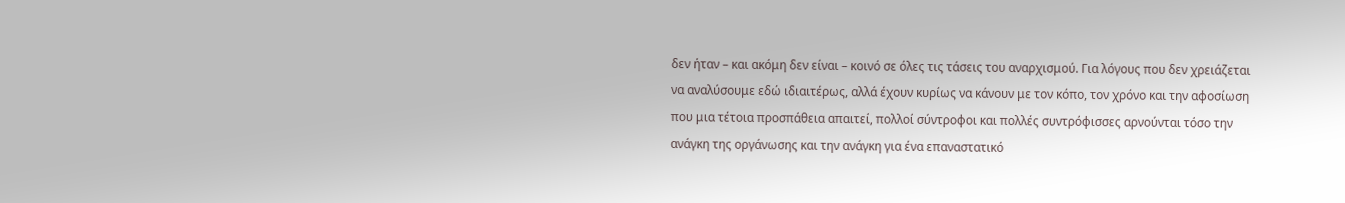δεν ήταν – και ακόμη δεν είναι – κοινό σε όλες τις τάσεις του αναρχισμού. Για λόγους που δεν χρειάζεται να αναλύσουμε εδώ ιδιαιτέρως, αλλά έχουν κυρίως να κάνουν με τον κόπο, τον χρόνο και την αφοσίωση που μια τέτοια προσπάθεια απαιτεί, πολλοί σύντροφοι και πολλές συντρόφισσες αρνούνται τόσο την ανάγκη της οργάνωσης και την ανάγκη για ένα επαναστατικό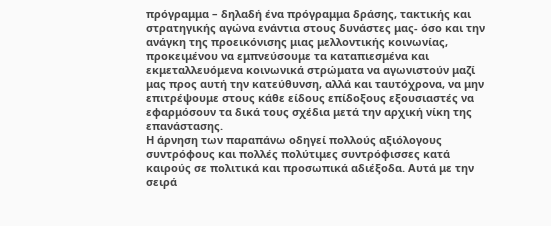πρόγραμμα – δηλαδή ένα πρόγραμμα δράσης, τακτικής και στρατηγικής αγώνα ενάντια στους δυνάστες μας- όσο και την ανάγκη της προεικόνισης μιας μελλοντικής κοινωνίας, προκειμένου να εμπνεύσουμε τα καταπιεσμένα και εκμεταλλευόμενα κοινωνικά στρώματα να αγωνιστούν μαζί μας προς αυτή την κατεύθυνση, αλλά και ταυτόχρονα, να μην επιτρέψουμε στους κάθε είδους επίδοξους εξουσιαστές να εφαρμόσουν τα δικά τους σχέδια μετά την αρχική νίκη της επανάστασης.
Η άρνηση των παραπάνω οδηγεί πολλούς αξιόλογους συντρόφους και πολλές πολύτιμες συντρόφισσες κατά καιρούς σε πολιτικά και προσωπικά αδιέξοδα. Αυτά με την σειρά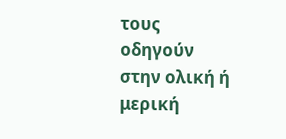τους οδηγούν στην ολική ή μερική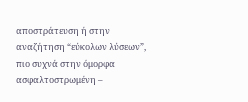αποστράτευση ή στην αναζήτηση “εύκολων λύσεων”, πιο συχνά στην όμορφα ασφαλτοστρωμένη –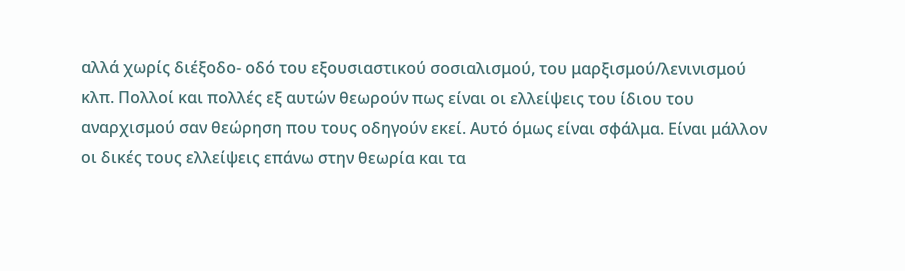αλλά χωρίς διέξοδο- οδό του εξουσιαστικού σοσιαλισμού, του μαρξισμού/λενινισμού κλπ. Πολλοί και πολλές εξ αυτών θεωρούν πως είναι οι ελλείψεις του ίδιου του αναρχισμού σαν θεώρηση που τους οδηγούν εκεί. Αυτό όμως είναι σφάλμα. Είναι μάλλον οι δικές τους ελλείψεις επάνω στην θεωρία και τα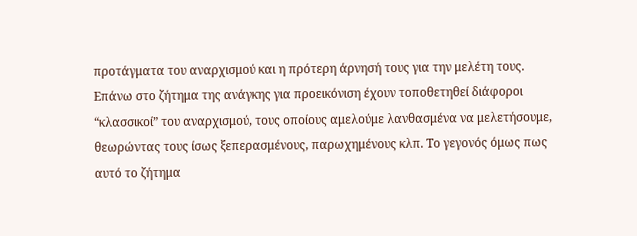προτάγματα του αναρχισμού και η πρότερη άρνησή τους για την μελέτη τους.
Επάνω στο ζήτημα της ανάγκης για προεικόνιση έχουν τοποθετηθεί διάφοροι “κλασσικοί” του αναρχισμού, τους οποίους αμελούμε λανθασμένα να μελετήσουμε, θεωρώντας τους ίσως ξεπερασμένους, παρωχημένους κλπ. Το γεγονός όμως πως αυτό το ζήτημα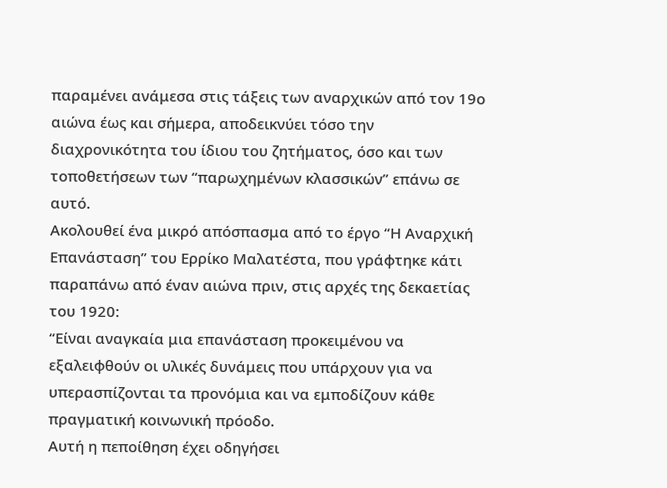παραμένει ανάμεσα στις τάξεις των αναρχικών από τον 19ο αιώνα έως και σήμερα, αποδεικνύει τόσο την διαχρονικότητα του ίδιου του ζητήματος, όσο και των τοποθετήσεων των “παρωχημένων κλασσικών” επάνω σε αυτό.
Ακολουθεί ένα μικρό απόσπασμα από το έργο “Η Αναρχική Επανάσταση” του Ερρίκο Μαλατέστα, που γράφτηκε κάτι παραπάνω από έναν αιώνα πριν, στις αρχές της δεκαετίας του 1920:
“Είναι αναγκαία μια επανάσταση προκειμένου να εξαλειφθούν οι υλικές δυνάμεις που υπάρχουν για να υπερασπίζονται τα προνόμια και να εμποδίζουν κάθε πραγματική κοινωνική πρόοδο.
Αυτή η πεποίθηση έχει οδηγήσει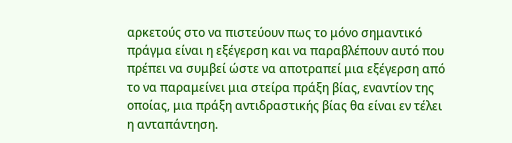αρκετούς στο να πιστεύουν πως το μόνο σημαντικό πράγμα είναι η εξέγερση και να παραβλέπουν αυτό που πρέπει να συμβεί ώστε να αποτραπεί μια εξέγερση από το να παραμείνει μια στείρα πράξη βίας, εναντίον της οποίας, μια πράξη αντιδραστικής βίας θα είναι εν τέλει η ανταπάντηση.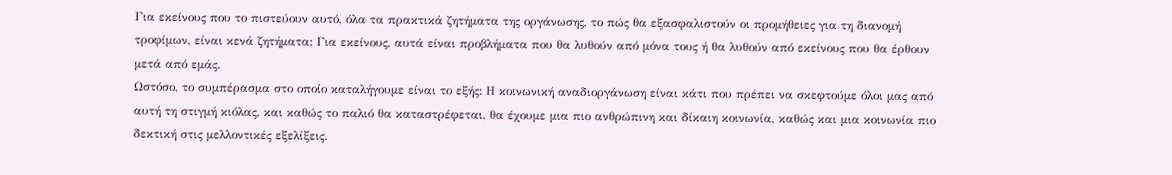Για εκείνους που το πιστεύουν αυτό, όλα τα πρακτικά ζητήματα της οργάνωσης, το πώς θα εξασφαλιστούν οι προμήθειες για τη διανομή τροφίμων, είναι κενά ζητήματα: Για εκείνους, αυτά είναι προβλήματα που θα λυθούν από μόνα τους ή θα λυθούν από εκείνους που θα έρθουν μετά από εμάς.
Ωστόσο, το συμπέρασμα στο οποίο καταλήγουμε είναι το εξής: Η κοινωνική αναδιοργάνωση είναι κάτι που πρέπει να σκεφτούμε όλοι μας από αυτή τη στιγμή κιόλας, και καθώς το παλιό θα καταστρέφεται, θα έχουμε μια πιο ανθρώπινη και δίκαιη κοινωνία, καθώς και μια κοινωνία πιο δεκτική στις μελλοντικές εξελίξεις.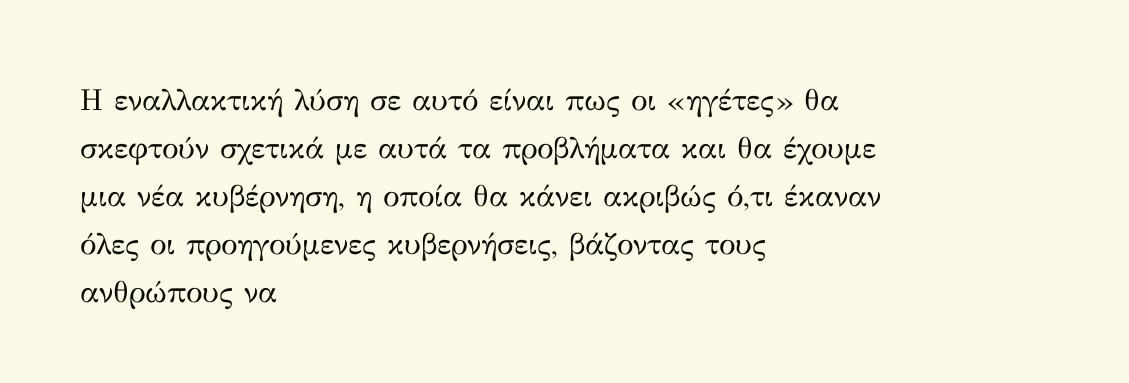Η εναλλακτική λύση σε αυτό είναι πως οι «ηγέτες» θα σκεφτούν σχετικά με αυτά τα προβλήματα και θα έχουμε μια νέα κυβέρνηση, η οποία θα κάνει ακριβώς ό,τι έκαναν όλες οι προηγούμενες κυβερνήσεις, βάζοντας τους ανθρώπους να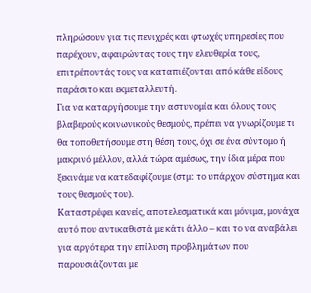πληρώσουν για τις πενιχρές και φτωχές υπηρεσίες που παρέχουν, αφαιρώντας τους την ελευθερία τους, επιτρέποντάς τους να καταπιέζονται από κάθε είδους παράσιτο και εκμεταλλευτή.
Για να καταργήσουμε την αστυνομία και όλους τους βλαβερούς κοινωνικούς θεσμούς, πρέπει να γνωρίζουμε τι θα τοποθετήσουμε στη θέση τους, όχι σε ένα σύντομο ή μακρινό μέλλον, αλλά τώρα αμέσως, την ίδια μέρα που ξεκινάμε να κατεδαφίζουμε (στμ: το υπάρχον σύστημα και τους θεσμούς του).
Καταστρέφει κανείς, αποτελεσματικά και μόνιμα, μονάχα αυτό που αντικαθιστά με κάτι άλλο – και το να αναβάλει για αργότερα την επίλυση προβλημάτων που παρουσιάζονται με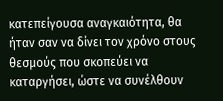κατεπείγουσα αναγκαιότητα, θα ήταν σαν να δίνει τον χρόνο στους θεσμούς που σκοπεύει να καταργήσει, ώστε να συνέλθουν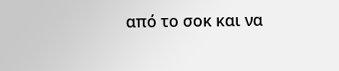από το σοκ και να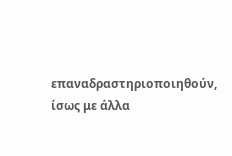επαναδραστηριοποιηθούν, ίσως με άλλα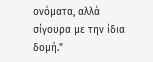ονόματα, αλλά σίγουρα με την ίδια δομή.”